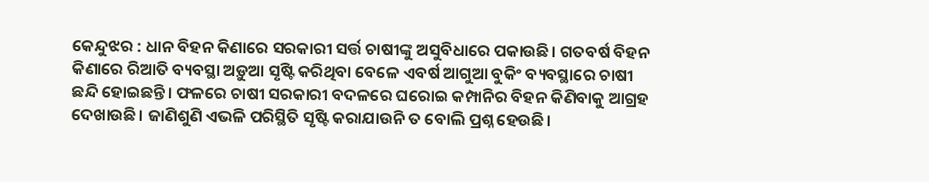କେନ୍ଦୁଝର : ଧାନ ବିହନ କିଣାରେ ସରକାରୀ ସର୍ତ୍ତ ଚାଷୀଙ୍କୁ ଅସୁବିଧାରେ ପକାଉଛି। ଗତବର୍ଷ ବିହନ କିଣାରେ ରିଆତି ବ୍ୟବସ୍ଥା ଅଡ଼ୁଆ ସୃଷ୍ଟି କରିଥିବା ବେଳେ ଏବର୍ଷ ଆଗୁଆ ବୁକିଂ ବ୍ୟବସ୍ଥାରେ ଚାଷୀ ଛନ୍ଦି ‌ହୋଇଛନ୍ତି। ଫଳରେ ଚାଷୀ ସରକାରୀ ବଦଳରେ ଘରୋଇ କମ୍ପାନିର ବିହନ କିଣିବାକୁ ଆଗ୍ରହ ଦେଖାଉଛି। ଜାଣିଶୁଣି ଏଭଳି ପରିସ୍ଥିତି ସୃଷ୍ଟି କରାଯାଉନି ତ ବୋଲି ପ୍ରଶ୍ନ ହେଉଛି।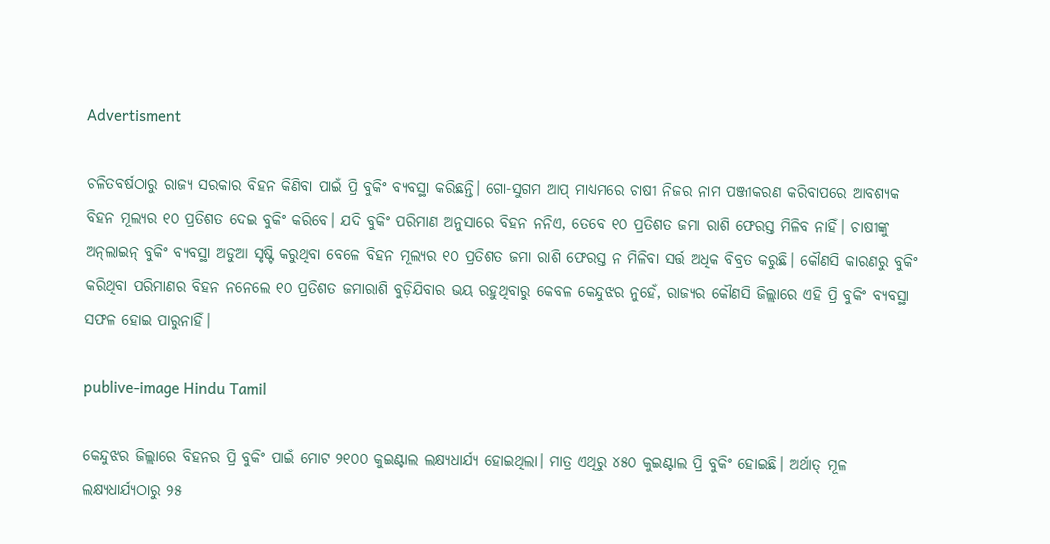Advertisment

ଚଳିତବର୍ଷଠାରୁ ରାଜ୍ୟ ସରକାର ବିହନ କିଣିବା ପାଇଁ ପ୍ରି ବୁକିଂ ବ୍ୟବସ୍ଥା କରିଛନ୍ତି। ଗୋ-ସୁଗମ ଆପ୍‌ ମାଧ୍ୟମରେ ଚାଷୀ ନିଜର ନାମ ପଞ୍ଜୀକରଣ କରିବାପରେ ଆବଶ୍ୟକ ବିହନ ମୂଲ୍ୟର ୧୦ ପ୍ରତିଶତ ଦେଇ ବୁକିଂ କରିବେ। ଯଦି ବୁକିଂ ପରିମାଣ ଅନୁସାରେ ବିହନ ନନିଏ, ତେବେ ୧୦ ପ୍ରତିଶତ ଜମା ରାଶି ଫେରସ୍ତ ମିଳିବ ନାହିଁ। ଚାଷୀଙ୍କୁ ଅନ୍‌ଲାଇନ୍‌ ବୁକିଂ ବ୍ୟବସ୍ଥା ଅଡୁଆ ସୃଷ୍ଟି କରୁଥିବା ବେଳେ ବିହନ ମୂଲ୍ୟର ୧୦ ପ୍ରତିଶତ ଜମା ରାଶି ଫେରସ୍ତ ନ ମିଳିବା ସର୍ତ୍ତ ଅଧିକ ବିବ୍ରତ କରୁଛି। କୌଣସି କାରଣରୁ ବୁକିଂ କରିଥିବା ପରିମାଣର ବିହନ ନନେଲେ ୧୦ ପ୍ରତିଶତ ଜମାରାଶି ବୁଡ଼ିଯିବାର ଭୟ ରହୁଥିବାରୁ କେବଳ କେନ୍ଦୁଝର ନୁହେଁ, ରାଜ୍ୟର କୌଣସି ଜିଲ୍ଲାରେ ଏହି ପ୍ରି ବୁକିଂ ବ୍ୟବସ୍ଥା ସଫଳ ହୋଇ ପାରୁନାହିଁ।

publive-image Hindu Tamil

କେନ୍ଦୁଝର ଜିଲ୍ଲା‌ରେ ବିହନର ପ୍ରି ବୁକିଂ ପାଇଁ ‌ମୋଟ ୨୧୦୦ କୁଇଣ୍ଟାଲ ଲକ୍ଷ୍ୟଧାର୍ଯ୍ୟ ହୋଇଥିଲା। ମାତ୍ର ଏଥିରୁ ୪୫୦ କୁଇଣ୍ଟାଲ ପ୍ରି ବୁକିଂ ହୋଇଛି। ଅର୍ଥାତ୍‌ ମୂଳ ଲକ୍ଷ୍ୟଧାର୍ଯ୍ୟଠାରୁ ୨୫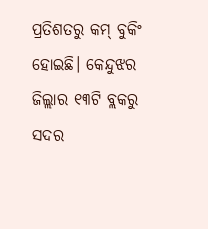ପ୍ରତିଶତରୁ କମ୍‌ ବୁକିଂ ହୋଇଛି। କେନ୍ଦୁଝର ଜିଲ୍ଲାର ‌୧୩ଟି ବ୍ଲକରୁ ସଦର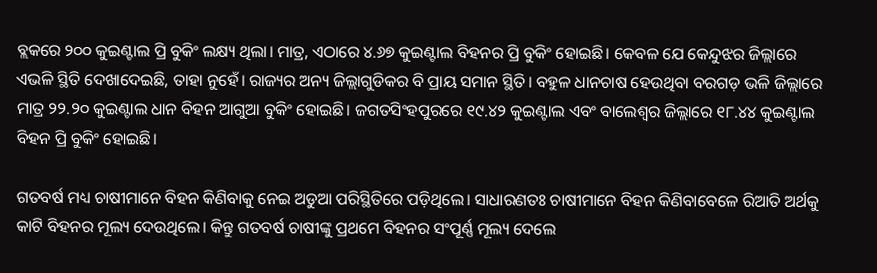ବ୍ଲକରେ ୨୦୦ କୁଇଣ୍ଟାଲ ପ୍ରି ବୁକିଂ ଲକ୍ଷ୍ୟ ଥିଲା। ମାତ୍ର, ଏଠା‌ରେ ୪.୬୭ କୁଇଣ୍ଟାଲ ବିହନର ପ୍ରି ବୁକିଂ ହୋଇଛି। କେବଳ ଯେ କେନ୍ଦୁଝର ଜିଲ୍ଲ‌ାରେ ଏଭଳି ସ୍ଥିତି ଦେଖାଦେଇଛି, ତାହା ନୁହେଁ। ରାଜ୍ୟର ଅନ୍ୟ ଜିଲ୍ଲାଗୁଡିକର ବି ପ୍ରାୟ ସମାନ ସ୍ଥିତି। ବହୁଳ ଧାନଚାଷ ହେଉଥିବା ବରଗଡ଼ ଭଳି ଜିଲ୍ଲାରେ ମାତ୍ର ୨୨.୨୦ କୁଇଣ୍ଟାଲ ଧାନ ବିହନ ଆଗୁଆ ବୁକିଂ ହୋଇଛି। ଜଗତସିଂହପୁରରେ ୧୯.୪୨ କୁଇଣ୍ଟାଲ ଏବଂ ବାଲେଶ୍ବର ଜିଲ୍ଲାରେ ୧୮.୪୪ କୁଇଣ୍ଟାଲ ବିହନ ପ୍ରି ବୁକିଂ ହୋଇଛି।

ଗତବର୍ଷ ମଧ୍ୟ ଚାଷୀମାନେ ବିହନ କିଣିବାକୁ ନେଇ ଅଡୁଆ ପରିସ୍ଥିତିରେ ପଡ଼ିଥିଲେ। ସାଧାରଣତଃ ଚାଷୀମାନେ ବିହନ କିଣିବାବେଳେ ରିଆତି ଅର୍ଥକୁ କାଟି ବିହନର ମୂଲ୍ୟ ଦେଉଥିଲେ। କିନ୍ତୁ ଗତବର୍ଷ ଚାଷୀଙ୍କୁ ପ୍ରଥମେ ବିହନର ସଂପୂର୍ଣ୍ଣ ମୂଲ୍ୟ ‌ଦେଲେ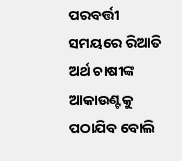ପରବର୍ତ୍ତୀ ସମୟରେ ରିଆତି ଅର୍ଥ ଚାଷୀଙ୍କ ଆକାଉଣ୍ଟକୁ ପଠାଯିବ ବୋଲି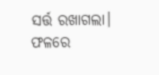ସର୍ତ୍ତ ରଖାଗଲା। ଫଳରେ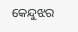କେନ୍ଦୁଝର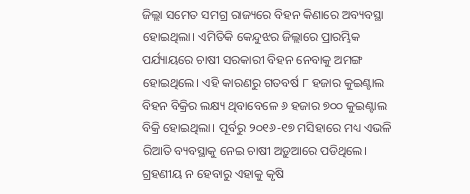ଜିଲ୍ଲା ସମେତ ସମଗ୍ର ରାଜ୍ୟରେ ବିହନ କିଣାରେ ଅବ୍ୟବସ୍ଥା ହୋଇଥିଲା। ଏମିତିକି କେନ୍ଦୁଝର ଜିଲ୍ଲା‌ରେ ପ୍ରାରମ୍ଭିକ ପର୍ଯ୍ୟାୟରେ ଚାଷୀ ସରକାରୀ ବିହନ ନେବାକୁ ଅମଙ୍ଗ ହୋଇଥିଲେ। ଏହି କାରଣରୁ ଗତବର୍ଷ ୮ ହଜାର କୁଇଣ୍ଟାଲ ବିହନ ବିକ୍ରିର ଲକ୍ଷ୍ୟ ଥିବାବେଳେ ୬ ହଜାର ୭୦୦ କୁଇଣ୍ଟାଲ ବିକ୍ରି ହୋଇଥିଲା। ପୂର୍ବରୁ ୨୦୧୬-୧୭ ମସିହାରେ ମଧ୍ୟ ଏଭଳି ରିଆତି ବ୍ୟବସ୍ଥାକୁ ନେଇ ଚାଷୀ ଅଡ଼ୁଆରେ ପଡିଥିଲେ। ଗ୍ରହଣୀୟ ନ ହେବାରୁ ଏହାକୁ କୃଷି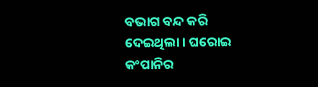ବଭାଗ ବନ୍ଦ କରି ଦେଇଥିଲା। ଘରୋଇ କଂପାନିର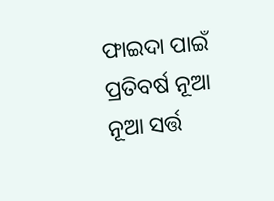ଫାଇଦା ପାଇଁ ପ୍ରତିବର୍ଷ ନୂଆ ନୂଆ ସର୍ତ୍ତ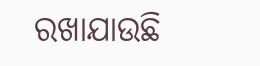ରଖାଯାଉଛି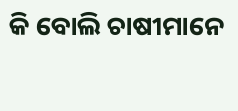କି ବୋଲି ଚାଷୀମାନେ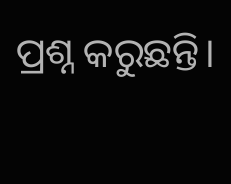ପ୍ରଶ୍ନ କରୁଛନ୍ତି।